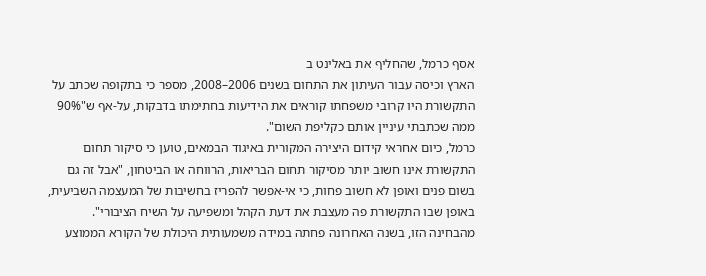אסף כרמל, שהחליף את באלינט ב
הארץ וכיסה עבור העיתון את התחום בשנים 2006–2008, מספר כי בתקופה שכתב על התקשורת היו קרובי משפחתו קוראים את הידיעות בחתימתו בדבקות, על-אף ש"90% ממה שכתבתי עיניין אותם כקליפת השום".
כרמל, כיום אחראי קידום היצירה המקורית באיגוד הבמאים, טוען כי סיקור תחום התקשורת אינו חשוב יותר מסיקור תחום הבריאות, הרווחה או הביטחון, "אבל זה גם בשום פנים ואופן לא חשוב פחות, כי אי-אפשר להפריז בחשיבות של המעצמה השביעית, באופן שבו התקשורת פה מעצבת את דעת הקהל ומשפיעה על השיח הציבורי".
מהבחינה הזו, בשנה האחרונה פחתה במידה משמעותית היכולת של הקורא הממוצע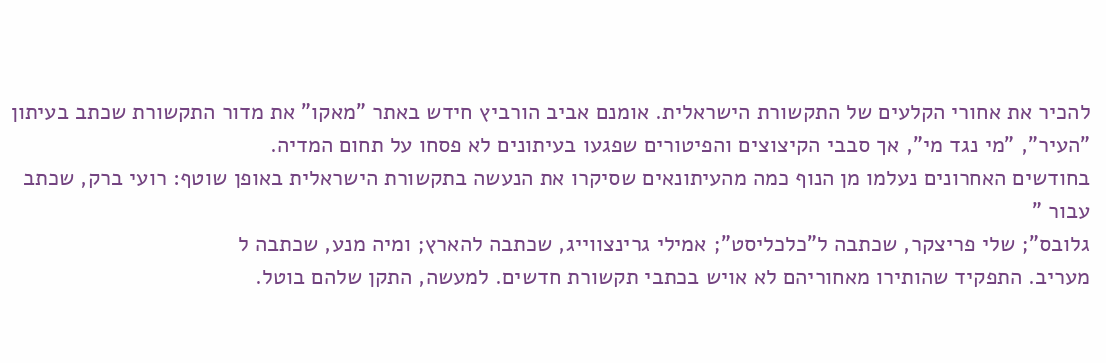להכיר את אחורי הקלעים של התקשורת הישראלית. אומנם אביב הורביץ חידש באתר "מאקו" את מדור התקשורת שכתב בעיתון "העיר", "מי נגד מי", אך סבבי הקיצוצים והפיטורים שפגעו בעיתונים לא פסחו על תחום המדיה.
בחודשים האחרונים נעלמו מן הנוף כמה מהעיתונאים שסיקרו את הנעשה בתקשורת הישראלית באופן שוטף: רועי ברק, שכתב עבור "
גלובס"; שלי פריצקר, שכתבה ל"כלכליסט"; אמילי גרינצווייג, שכתבה להארץ; ומיה מנע, שכתבה ל
מעריב. התפקיד שהותירו מאחוריהם לא אויש בכתבי תקשורת חדשים. למעשה, התקן שלהם בוטל.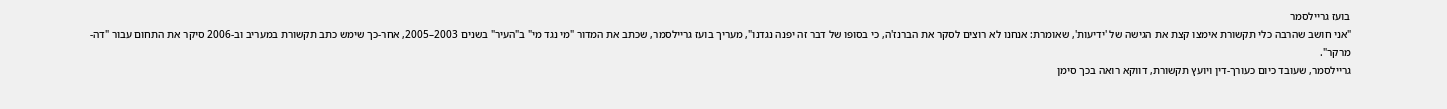בועז גריילסמר
"אני חושב שהרבה כלי תקשורת אימצו קצת את הגישה של 'ידיעות', שאומרת: אנחנו לא רוצים לסקר את הברנז'ה, כי בסופו של דבר זה יפנה נגדנו", מעריך בועז גריילסמר, שכתב את המדור "מי נגד מי" ב"העיר" בשנים 2003–2005, אחר-כך שימש כתב תקשורת במעריב וב-2006 סיקר את התחום עבור "דה-מרקר".
גריילסמר, שעובד כיום כעורך-דין ויועץ תקשורת, דווקא רואה בכך סימן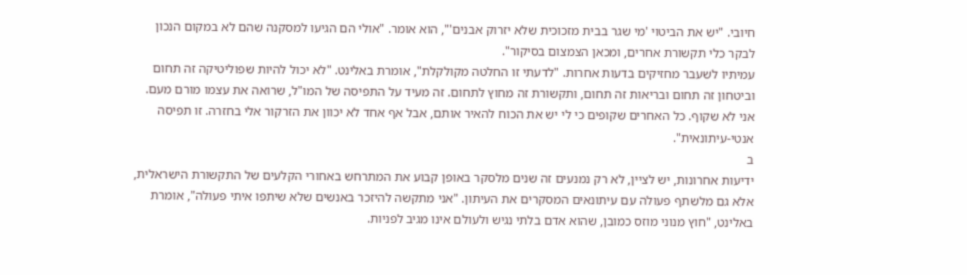חיובי. "יש את הביטוי 'מי שגר בבית מזכוכית שלא יזרוק אבנים'", הוא אומר. "אולי הם הגיעו למסקנה שהם לא במקום הנכון לבקר כלי תקשורת אחרים, ומכאן הצמצום בסיקור".
עמיתיו לשעבר מחזיקים בדעות אחרות. "לדעתי זו החלטה מקולקלת", אומרת באלינט. "לא יכול להיות שפוליטיקה זה תחום וביטחון זה תחום ובריאות זה תחום, ותקשורת זה מחוץ לתחום. זה מעיד על התפיסה של המו"ל, שרואה את עצמו מורם מעם. אני לא שקוף. כל האחרים שקופים כי לי יש את הכוח להאיר אותם, אבל אף אחד לא יכוון את הזרקור אלי בחזרה. זו תפיסה אנטי-עיתונאית".
ב
ידיעות אחרונות, יש לציין, לא רק נמנעים זה שנים מלסקר באופן קבוע את המתרחש באחורי הקלעים של התקשורת הישראלית, אלא גם מלשתף פעולה עם עיתונאים המסקרים את העיתון. "אני מתקשה להיזכר באנשים שלא שיתפו איתי פעולה", אומרת באלינט, "חוץ מנוני מוזס כמובן, שהוא אדם בלתי נגיש ולעולם אינו מגיב לפניות.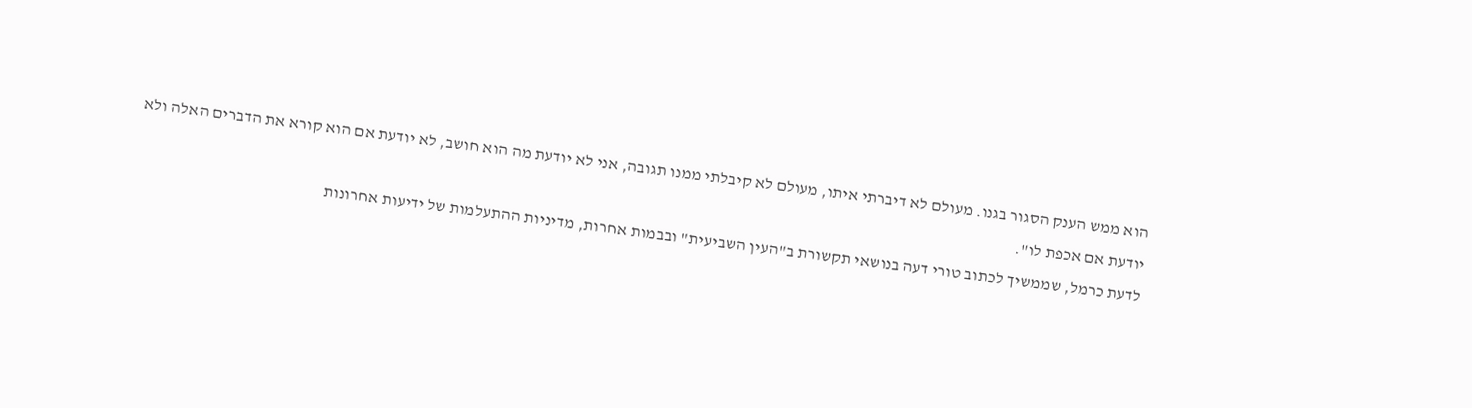הוא ממש הענק הסגור בגנו. מעולם לא דיברתי איתו, מעולם לא קיבלתי ממנו תגובה, אני לא יודעת מה הוא חושב, לא יודעת אם הוא קורא את הדברים האלה ולא יודעת אם אכפת לו".
לדעת כרמל, שממשיך לכתוב טורי דעה בנושאי תקשורת ב"העין השביעית" ובבמות אחרות, מדיניות ההתעלמות של ידיעות אחרונות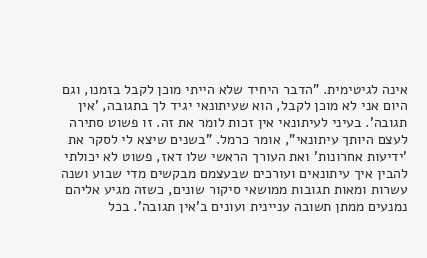אינה לגיטימית. "הדבר היחיד שלא הייתי מוכן לקבל בזמנו, וגם היום אני לא מוכן לקבל, הוא שעיתונאי יגיד לך בתגובה, 'אין תגובה'. בעיני לעיתונאי אין זכות לומר את זה. זו פשוט סתירה לעצם היותך עיתונאי", אומר כרמל. "בשנים שיצא לי לסקר את 'ידיעות אחרונות' ואת העורך הראשי שלו דאז, פשוט לא יכולתי להבין איך עיתונאים ועורכים שבעצמם מבקשים מדי שבוע ושנה עשרות ומאות תגובות ממושאי סיקור שונים, כשזה מגיע אליהם נמנעים ממתן תשובה עניינית ועונים ב'אין תגובה'. בכל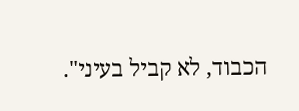הכבוד, לא קביל בעיני".